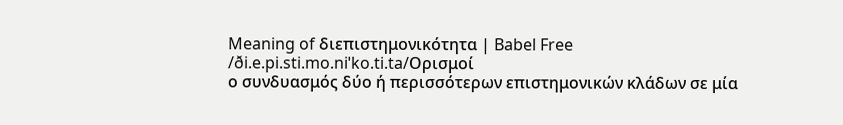Meaning of διεπιστημονικότητα | Babel Free
/ði.e.pi.sti.mo.niˈko.ti.ta/Ορισμοί
ο συνδυασμός δύο ή περισσότερων επιστημονικών κλάδων σε μία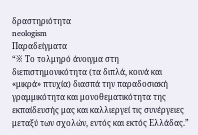δραστηριότητα
neologism
Παραδείγματα
“※ Το τολμηρό άνοιγμα στη διεπιστημονικότητα (τα διπλά, κοινά και «μικρά» πτυχία) διασπά την παραδοσιακή γραμμικότητα και μονοθεματικότητα της εκπαίδευσής μας και καλλιεργεί τις συνέργειες μεταξύ των σχολών, εντός και εκτός Ελλάδας.”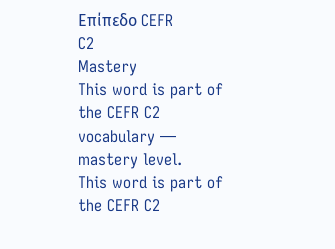Επίπεδο CEFR
C2
Mastery
This word is part of the CEFR C2 vocabulary — mastery level.
This word is part of the CEFR C2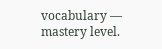vocabulary — mastery level.